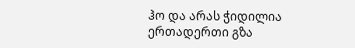ჰო და არას ჭიდილია ერთადერთი გზა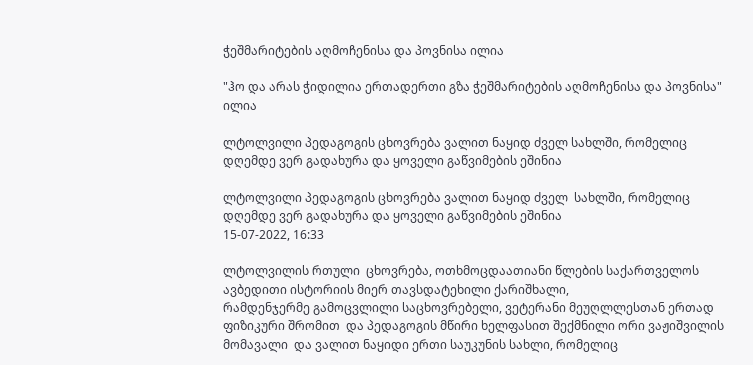ჭეშმარიტების აღმოჩენისა და პოვნისა ილია

"ჰო და არას ჭიდილია ერთადერთი გზა ჭეშმარიტების აღმოჩენისა და პოვნისა" ილია

ლტოლვილი პედაგოგის ცხოვრება ვალით ნაყიდ ძველ სახლში, რომელიც დღემდე ვერ გადახურა და ყოველი გაწვიმების ეშინია

ლტოლვილი პედაგოგის ცხოვრება ვალით ნაყიდ ძველ  სახლში, რომელიც დღემდე ვერ გადახურა და ყოველი გაწვიმების ეშინია
15-07-2022, 16:33

ლტოლვილის რთული  ცხოვრება, ოთხმოცდაათიანი წლების საქართველოს ავბედითი ისტორიის მიერ თავსდატეხილი ქარიშხალი,
რამდენჯერმე გამოცვლილი საცხოვრებელი, ვეტერანი მეუღლლესთან ერთად ფიზიკური შრომით  და პედაგოგის მწირი ხელფასით შექმნილი ორი ვაჟიშვილის მომავალი  და ვალით ნაყიდი ერთი საუკუნის სახლი, რომელიც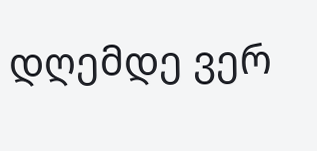დღემდე ვერ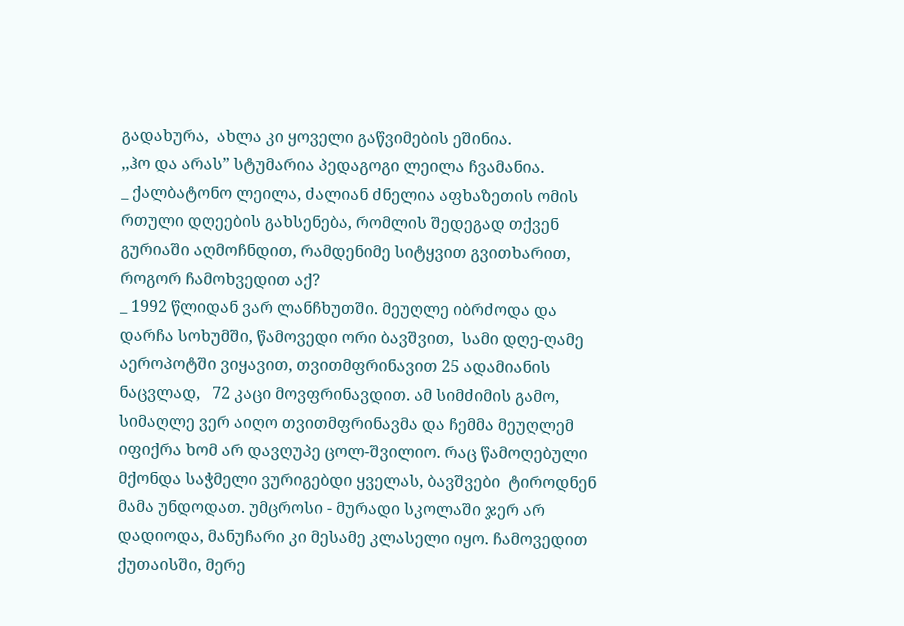გადახურა,  ახლა კი ყოველი გაწვიმების ეშინია.
,,ჰო და არას” სტუმარია პედაგოგი ლეილა ჩვამანია.
_ ქალბატონო ლეილა, ძალიან ძნელია აფხაზეთის ომის რთული დღეების გახსენება, რომლის შედეგად თქვენ გურიაში აღმოჩნდით, რამდენიმე სიტყვით გვითხარით, როგორ ჩამოხვედით აქ?
_ 1992 წლიდან ვარ ლანჩხუთში. მეუღლე იბრძოდა და დარჩა სოხუმში, წამოვედი ორი ბავშვით,  სამი დღე-ღამე აეროპოტში ვიყავით, თვითმფრინავით 25 ადამიანის ნაცვლად,   72 კაცი მოვფრინავდით. ამ სიმძიმის გამო, სიმაღლე ვერ აიღო თვითმფრინავმა და ჩემმა მეუღლემ იფიქრა ხომ არ დავღუპე ცოლ-შვილიო. რაც წამოღებული მქონდა საჭმელი ვურიგებდი ყველას, ბავშვები  ტიროდნენ მამა უნდოდათ. უმცროსი - მურადი სკოლაში ჯერ არ დადიოდა, მანუჩარი კი მესამე კლასელი იყო. ჩამოვედით  ქუთაისში, მერე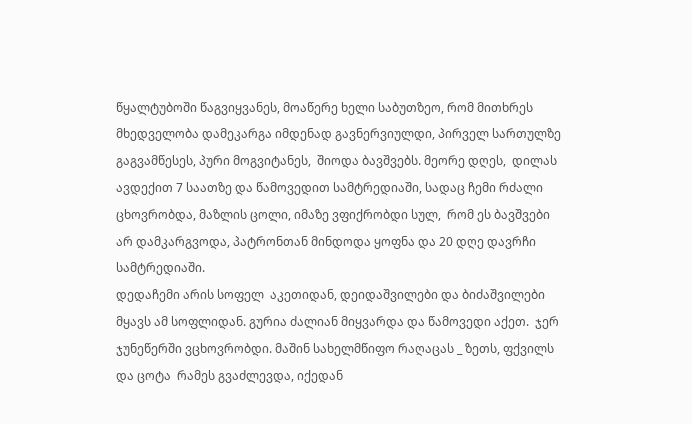წყალტუბოში წაგვიყვანეს, მოაწერე ხელი საბუთზეო, რომ მითხრეს მხედველობა დამეკარგა იმდენად გავნერვიულდი, პირველ სართულზე გაგვამწესეს, პური მოგვიტანეს,  შიოდა ბავშვებს. მეორე დღეს,  დილას ავდექით 7 საათზე და წამოვედით სამტრედიაში, სადაც ჩემი რძალი ცხოვრობდა, მაზლის ცოლი, იმაზე ვფიქრობდი სულ,  რომ ეს ბავშვები არ დამკარგვოდა, პატრონთან მინდოდა ყოფნა და 20 დღე დავრჩი სამტრედიაში.
დედაჩემი არის სოფელ  აკეთიდან, დეიდაშვილები და ბიძაშვილები მყავს ამ სოფლიდან. გურია ძალიან მიყვარდა და წამოვედი აქეთ.  ჯერ ჯუნეწერში ვცხოვრობდი. მაშინ სახელმწიფო რაღაცას _ ზეთს, ფქვილს და ცოტა  რამეს გვაძლევდა, იქედან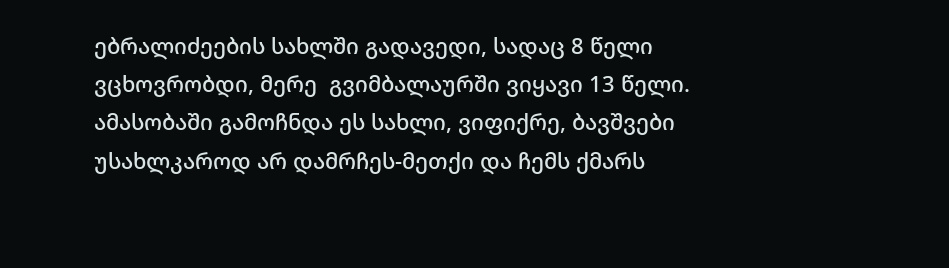ებრალიძეების სახლში გადავედი, სადაც 8 წელი ვცხოვრობდი, მერე  გვიმბალაურში ვიყავი 13 წელი. ამასობაში გამოჩნდა ეს სახლი, ვიფიქრე, ბავშვები უსახლკაროდ არ დამრჩეს-მეთქი და ჩემს ქმარს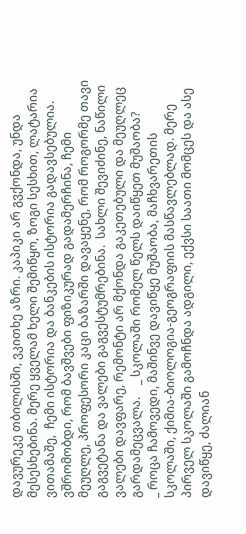დავურეკე თბილისში, ვკითხე აზრი. კაპიკი არ გვქონდა, უნდა მესესხებინა. მერე ყველამ ხელი შემიწყო, ზოგი სესხით, ლატარია ვითამაშე,  ჩემი ისტორია და ბანკების ისტორია გადავსებულია. ვშრომობდი, რომ ბავშვები ფიზიკურად გადამერჩინა, ჩემი მეუღლე, პროფესორი კაცი ბაზარში დავაყენე, რომ როგორმე თავი გაგვეტანა და ვალები გაგვესტუმრებინა.  სახლი შევიძინე, ნაწილი ვალები დავფარე, რემონტი არ მქონდა გაკეთებული და მეუღლეც გარდამეცვალა.    _ სკოლაში რომელ წელს დაიწყეთ მუშაობა?
_ როცა ჩამოვედი, მაშინვე დავიწყე მუშაობა, მაჩხვარეთის სკოლაში, ქიმია-ბიოლოგია-გეოგრაფიის მასწავლებლად. მერე პირველ სკოლაში გამოჩნდა ადგილი, ექვსი საათი მომცეს და ასე დავიწყე, ძალიან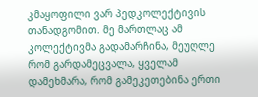კმაყოფილი ვარ პედკოლექტივის თანადგომით. მე მართლაც ამ კოლექტივმა გადამარჩინა, მეუღლე რომ გარდამეცვალა, ყველამ დამეხმარა, რომ გამეკეთებინა ერთი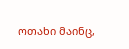ოთახი მაინც,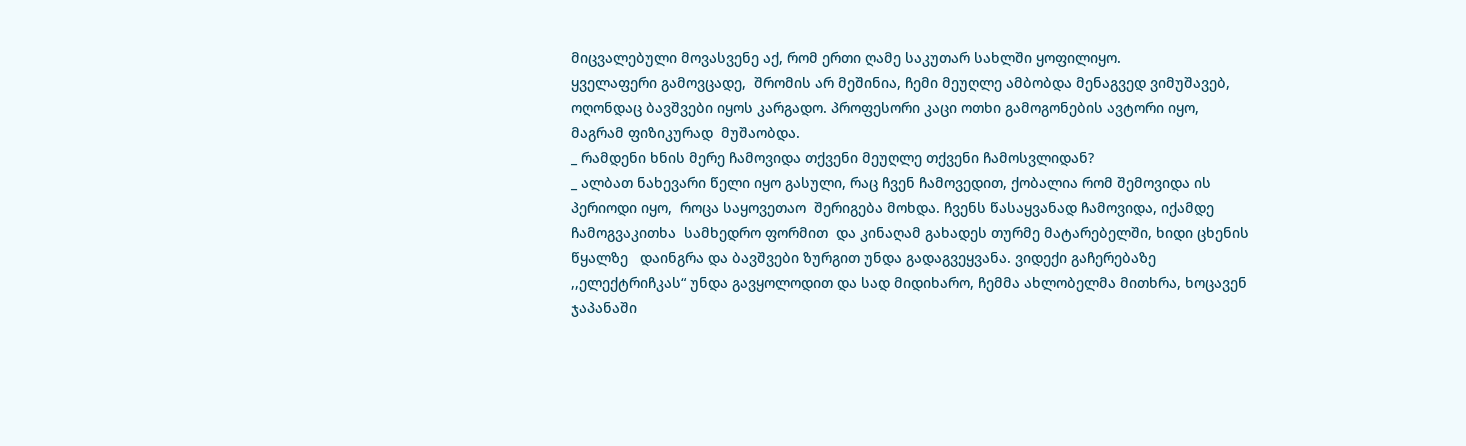მიცვალებული მოვასვენე აქ, რომ ერთი ღამე საკუთარ სახლში ყოფილიყო.
ყველაფერი გამოვცადე,  შრომის არ მეშინია, ჩემი მეუღლე ამბობდა მენაგვედ ვიმუშავებ, ოღონდაც ბავშვები იყოს კარგადო. პროფესორი კაცი ოთხი გამოგონების ავტორი იყო, მაგრამ ფიზიკურად  მუშაობდა.
_ რამდენი ხნის მერე ჩამოვიდა თქვენი მეუღლე თქვენი ჩამოსვლიდან?
_ ალბათ ნახევარი წელი იყო გასული, რაც ჩვენ ჩამოვედით, ქობალია რომ შემოვიდა ის პერიოდი იყო,  როცა საყოვეთაო  შერიგება მოხდა. ჩვენს წასაყვანად ჩამოვიდა, იქამდე ჩამოგვაკითხა  სამხედრო ფორმით  და კინაღამ გახადეს თურმე მატარებელში, ხიდი ცხენის წყალზე   დაინგრა და ბავშვები ზურგით უნდა გადაგვეყვანა. ვიდექი გაჩერებაზე ,,ელექტრიჩკას“ უნდა გავყოლოდით და სად მიდიხარო, ჩემმა ახლობელმა მითხრა, ხოცავენ ჯაპანაში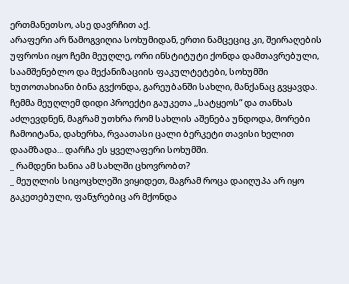ერთმანეთსო, ასე დავრჩით აქ.
არაფერი არ წამოგვიღია სოხუმიდან, ერთი ნამცეციც კი, შეირაღების უფროსი იყო ჩემი მეუღლე, ორი ინსტიტუტი ქონდა დამთავრებული,  საამშენებლო და მექანიზაციის ფაკულტეტები, სოხუმში ხუთოთახიანი ბინა გვქონდა, გარეუბანში სახლი, მანქანაც გვყავდა. ჩემმა მეუღლემ დიდი პროექტი გაუკეთა ,,სატყეოს“ და თანხას აძლევდნენ, მაგრამ უთხრა რომ სახლის აშენება უნდოდა, მორები ჩამოიტანა, დახერხა, რვაათასი ცალი ბერკეტი თავისი ხელით დაამზადა... დარჩა ეს ყველაფერი სოხუმში.
_ რამდენი ხანია ამ სახლში ცხოვრობთ?
_ მეუღლის სიცოცხლეში ვიყიდეთ, მაგრამ როცა დაიღუპა არ იყო გაკეთებული, ფანჯრებიც არ მქონდა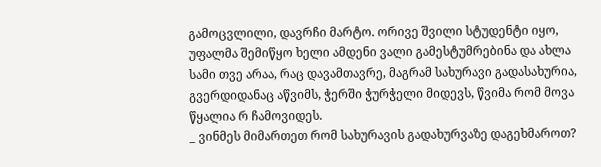გამოცვლილი, დავრჩი მარტო. ორივე შვილი სტუდენტი იყო, უფალმა შემიწყო ხელი ამდენი ვალი გამესტუმრებინა და ახლა სამი თვე არაა, რაც დავამთავრე, მაგრამ სახურავი გადასახურია, გვერდიდანაც აწვიმს, ჭერში ჭურჭელი მიდევს, წვიმა რომ მოვა წყალია რ ჩამოვიდეს.
_ ვინმეს მიმართეთ რომ სახურავის გადახურვაზე დაგეხმაროთ?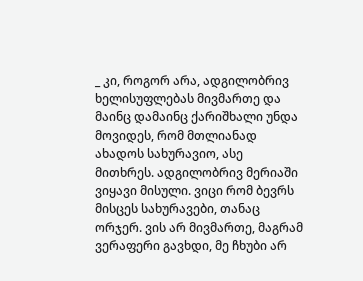_ კი, როგორ არა, ადგილობრივ ხელისუფლებას მივმართე და მაინც დამაინც ქარიშხალი უნდა მოვიდეს, რომ მთლიანად ახადოს სახურავიო, ასე მითხრეს. ადგილობრივ მერიაში ვიყავი მისული. ვიცი რომ ბევრს მისცეს სახურავები, თანაც ორჯერ. ვის არ მივმართე, მაგრამ ვერაფერი გავხდი, მე ჩხუბი არ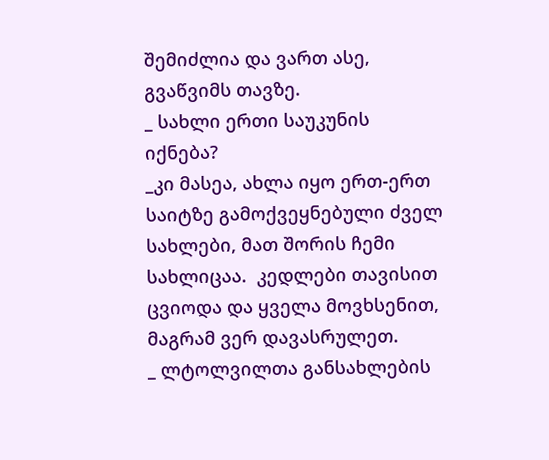შემიძლია და ვართ ასე, გვაწვიმს თავზე.
_ სახლი ერთი საუკუნის იქნება?
_კი მასეა, ახლა იყო ერთ-ერთ საიტზე გამოქვეყნებული ძველ სახლები, მათ შორის ჩემი  სახლიცაა.  კედლები თავისით ცვიოდა და ყველა მოვხსენით, მაგრამ ვერ დავასრულეთ.
_ ლტოლვილთა განსახლების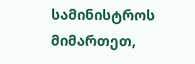სამინისტროს მიმართეთ,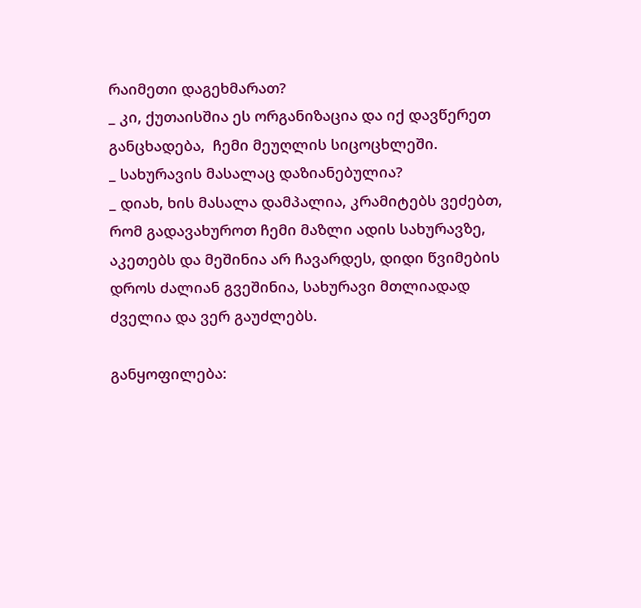რაიმეთი დაგეხმარათ?
_ კი, ქუთაისშია ეს ორგანიზაცია და იქ დავწერეთ განცხადება,  ჩემი მეუღლის სიცოცხლეში.
_ სახურავის მასალაც დაზიანებულია?
_ დიახ, ხის მასალა დამპალია, კრამიტებს ვეძებთ, რომ გადავახუროთ ჩემი მაზლი ადის სახურავზე, აკეთებს და მეშინია არ ჩავარდეს, დიდი წვიმების დროს ძალიან გვეშინია, სახურავი მთლიადად ძველია და ვერ გაუძლებს.

განყოფილება: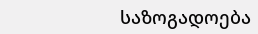საზოგადოება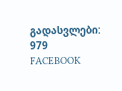გადასვლები: 979
FACEBOOK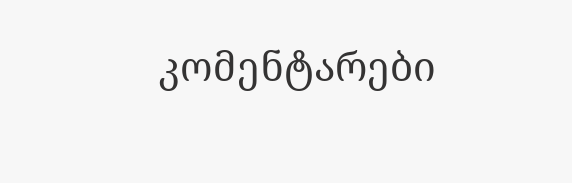კომენტარები